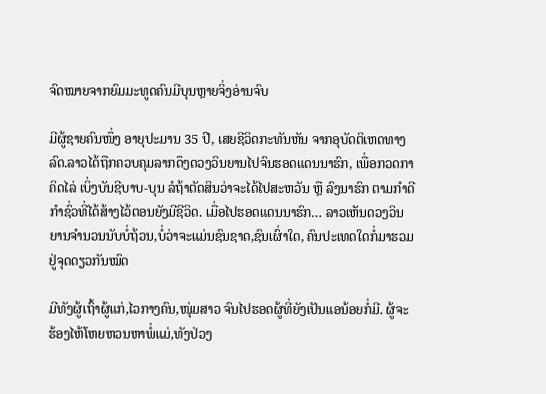ຈົດໝາຍຈາກຍົມມະທູດຄົນມີບຸນຫຼາຍຈິ່ງອ່ານຈົບ

ມີຜູ້ຊາຍຄົນໜຶ່ງ ອາຍຸປະມານ 35 ປີ, ເສຍຊີວິດກະທັນຫັນ ຈາກອຸບັດຕິເຫດທາງລົດ.ລາວໄດ້ຖືກຄວບຄຸມລາກດຶງດວງວິນຍານໄປຈົນຮອດແດນນາຮົກ, ເພື່ອກວດກາຄິດໄລ່ ເບິ່ງບັນຊີບາບ-ບຸນ ລໍຖ້າຕັດສິນວ່າຈະໄດ້ໄປສະຫວັນ ຫຼື ລົງນາຮົກ ຕາມກຳດີ ກຳຊົ່ວທີ່ໄດ້ສ້າງໄວ້ຕອນຍັງມີຊີວິດ. ເມື່ອໄປຮອດແດນນາຮົກ… ລາວເຫັນດວງວິນຍານຈຳນວນນັບບໍ່ຖ້ວນ,ບໍ່ວ່າຈະແມ່ນຊົນຊາດ,ຊົນເຜົ່າໃດ, ຄົນປະເທດໃດກໍ່ມາຮວມຢູ່ຈຸດດຽວກັນໝົດ

ມີທັງຜູ້ເຖົ້າຜູ້ແກ່,ໄວກາງຄົນ,ໜຸ່ມສາວ ຈົນໄປຮອດຜູ້ທີ່ຍັງເປັນແອນ້ອຍກໍ່ມີ. ຜູ້ຈະຮ້ອງໄຫ້ໂຫຍຫວນຫາພໍ່ແມ່,ທັງປ່ວງ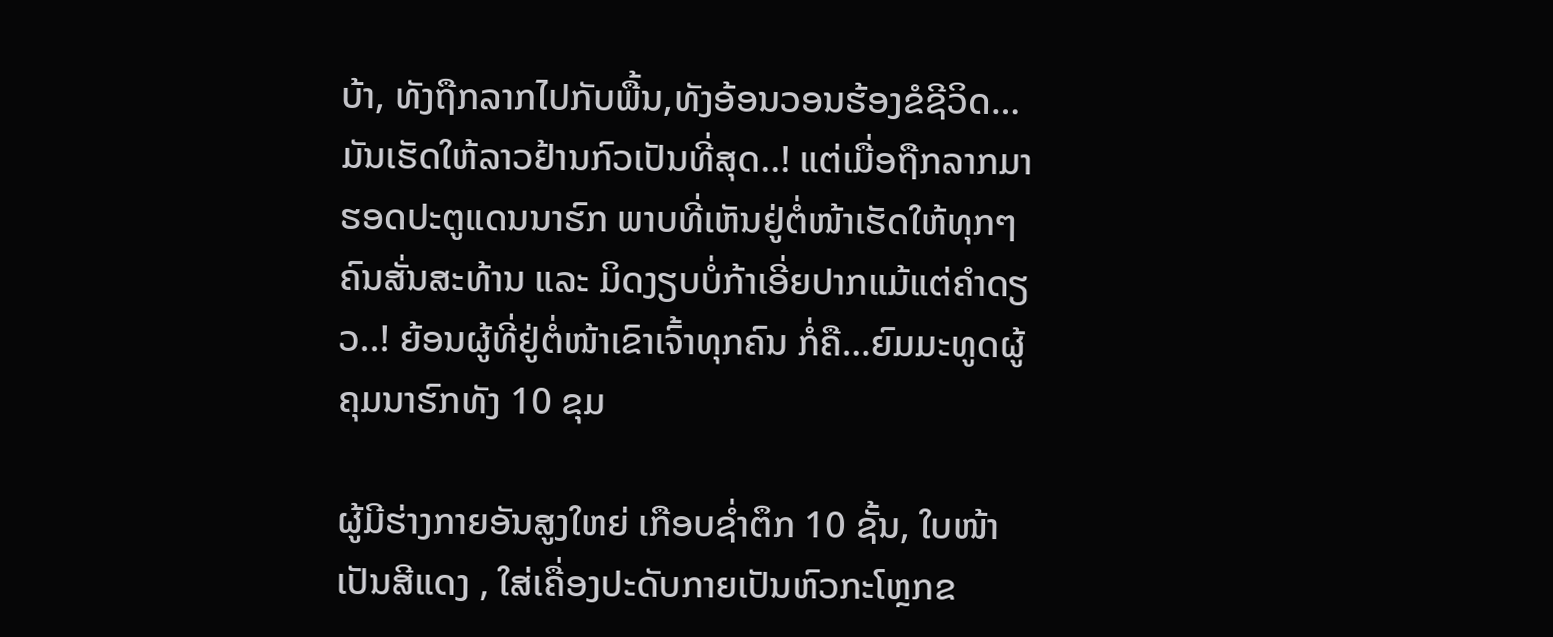ບ້າ, ທັງຖືກລາກໄປກັບພື້ນ,ທັງອ້ອນວອນຮ້ອງຂໍຊີວິດ…ມັນເຮັດໃຫ້ລາວຢ້ານກົວເປັນທີ່ສຸດ..! ແຕ່ເມື່ອຖືກລາກມາຮອດປະຕູແດນນາຮົກ ພາບທີ່ເຫັນຢູ່ຕໍ່ໜ້າເຮັດໃຫ້ທຸກໆຄົນສັ່ນສະທ້ານ ແລະ ມິດງຽບບໍ່ກ້າເອີ່ຍປາກແມ້ແຕ່ຄຳດຽວ..! ຍ້ອນຜູ້ທີ່ຢູ່ຕໍ່ໜ້າເຂົາເຈົ້າທຸກຄົນ ກໍ່ຄື…ຍົມມະທູດຜູ້ຄຸມນາຮົກທັງ 10 ຂຸມ

ຜູ້ມີຮ່າງກາຍອັນສູງໃຫຍ່ ເກືອບຊ່ຳຕຶກ 10 ຊັ້ນ, ໃບໜ້າເປັນສີແດງ , ໃສ່ເຄື່ອງປະດັບກາຍເປັນຫົວກະໂຫຼກຂ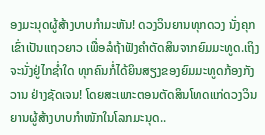ອງມະນຸດຜູ້ສ້າງບາບກຳມະຫັນ! ດວງວິນຍານທຸກດວງ ນັ່ງຄຸກເຂົ່າເປັນແຖວຍາວ ເພື່ອລໍຖ້າຟັງຄຳຕັດສິນຈາກຍົມມະທູດ.ເຖິງຈະນັ່ງຢູ່ໄກຊ່ຳໃດ ທຸກຄົນກໍ່ໄດ້ຍິນສຽງຂອງຍົມມະທູດກ້ອງກັງວານ ຢ່າງຊັດເຈນ! ໂດຍສະເພາະຕອນຕັດສິນໂທດແກ່ດວງວິນຍານຜູ້ສ້າງບາບກຳໜັກໃນໂລກມະນຸດ..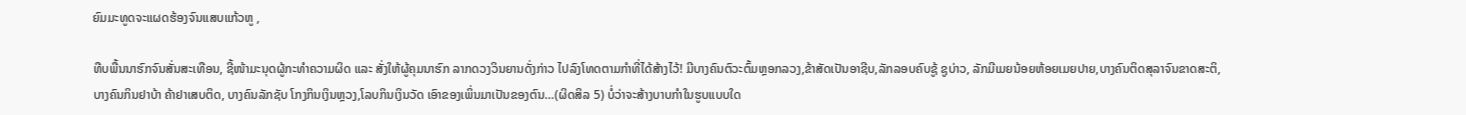ຍົມມະທູດຈະແຜດຮ້ອງຈົນແສບແກ້ວຫູ ,

ທືບພື້ນນາຮົກຈົນສັ່ນສະເທືອນ, ຊີ້ໜ້າມະນຸດຜູ້ກະທຳຄວາມຜິດ ແລະ ສັ່ງໃຫ້ຜູ້ຄຸມນາຮົກ ລາກດວງວິນຍານດັ່ງກ່າວ ໄປລົງໂທດຕາມກຳທີ່ໄດ້ສ້າງໄວ້! ມີບາງຄົນຕົວະຕົ້ມຫຼອກລວງ,ຂ້າສັດເປັນອາຊີບ,ລັກລອບຄົບຊູ້ ຊູບ່າວ, ລັກມີເມຍນ້ອຍຫ້ອຍເມຍປາຍ,ບາງຄົນຕິດສຸລາຈົນຂາດສະຕິ, ບາງຄົນກິນຢາບ້າ ຄ້າຢາເສບຕິດ, ບາງຄົນລັກຊັບ ໂກງກິນເງິນຫຼວງ,ໂລບກິນເງິນວັດ ເອົາຂອງເພິ່ນມາເປັນຂອງຕົນ…(ຜິດສິລ 5) ບໍ່ວ່າຈະສ້າງບາບກຳໃນຮູບແບບໃດ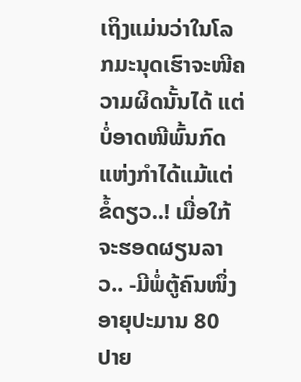ເຖິງແມ່ນວ່າໃນໂລກມະນຸດເຮົາຈະໜີຄວາມຜິດນັ້ນໄດ້ ແຕ່ບໍ່ອາດໜີພົ້ນກົດແຫ່ງກຳໄດ້ແມ້ແຕ່ຂໍ້ດຽວ..! ເມື່ອໃກ້ຈະຮອດຜຽນລາວ.. -ມີພໍ່ຕູ້ຄົນໜຶ່ງ ອາຍຸປະມານ 80 ປາຍ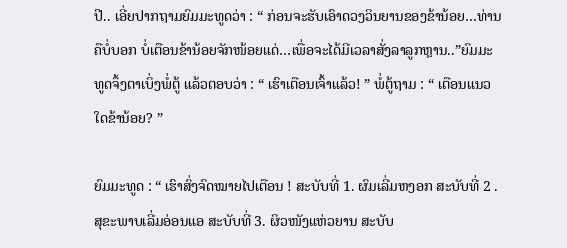ປີ.. ເອີ່ຍປາກຖາມຍົມມະທູດວ່າ : “ ກ່ອນຈະຮັບເອົາດວງວິນຍານຂອງຂ້ານ້ອຍ…ທ່ານຄືບໍ່ບອກ ບໍ່ເຕືອນຂ້ານ້ອຍຈັກໜ້ອຍແດ່…ເພື່ອຈະໄດ້ມີເວລາສັ່ງລາລູກຫຼານ..”ຍົມມະທູດຈຶ້ງຕາເບິ່ງພໍ່ຕູ້ ແລ້ວຕອບວ່າ : “ ເຮົາເຕືອນເຈົ້າແລ້ວ! ” ພໍ່ຕູ້ຖາມ : “ ເຕືອນແນວໃດຂ້ານ້ອຍ? ”

ຍົມມະທູດ : “ ເຮົາສົ່ງຈົດໝາຍໄປເຕືອນ ! ສະບັບທີ່ 1. ຜົມເລີ່ມຫງອກ ສະບັບທີ່ 2 . ສຸຂະພາບເລີ່ມອ່ອນແອ ສະບັບທີ່ 3. ຜິວໜັງແຫ່ວຍານ ສະບັບ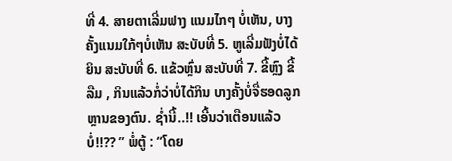ທີ່ 4. ສາຍຕາເລີ່ມຟາງ ແນມໄກໆ ບໍ່ເຫັນ, ບາງຄັ້ງແນມໃກ້ໆບໍ່ເຫັນ ສະບັບທີ່ 5. ຫູເລີ່ມຟັງບໍ່ໄດ້ຍິນ ສະບັບທີ່ 6. ແຂ້ວຫຼົ່ນ ສະບັບທີ່ 7. ຂີ້ຫຼົງ ຂີ້ລືມ , ກິນແລ້ວກໍ່ວ່າບໍ່ໄດ້ກິນ ບາງຄັ້ງບໍ່ຈື່ຮອດລູກຫຼານຂອງຕົນ. ຊ່ຳນີ້..!! ເອີ້ນວ່າເຕືອນແລ້ວບໍ່!!?? ” ພໍ່ຕູ້ : “ໂດຍ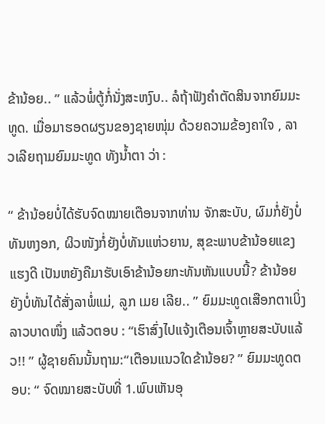ຂ້ານ້ອຍ.. ” ແລ້ວພໍ່ຕູ້ກໍ່ນັ່ງສະຫງົບ.. ລໍຖ້າຟັງຄຳຕັດສິນຈາກຍົມມະທູດ. ເມື່ອມາຮອດຜຽນຂອງຊາຍໜຸ່ມ ດ້ວຍຄວາມຂ້ອງຄາໃຈ , ລາວເລີຍຖາມຍົມມະທູດ ທັງນ້ຳຕາ ວ່າ :

“ ຂ້ານ້ອຍບໍ່ໄດ້ຮັບຈົດໝາຍເຕືອນຈາກທ່ານ ຈັກສະບັບ, ຜົມກໍ່ຍັງບໍ່ທັນຫງອກ, ຜິວໜັງກໍ່ຍັງບໍ່ທັນແຫ່ວຍານ, ສຸຂະພາບຂ້ານ້ອຍແຂງແຮງດີ ເປັນຫຍັງຄືມາຮັບເອົາຂ້ານ້ອຍກະທັນຫັນແບບນີ້? ຂ້ານ້ອຍຍັງບໍ່ທັນໄດ້ສັ່ງລາພໍ່ແມ່, ລູກ ເມຍ ເລີຍ.. ” ຍົມມະທູດເສືອກຕາເບິ່ງລາວບາດໜຶ່ງ ແລ້ວຕອບ : “ເຮົາສົ່ງໄປແຈ້ງເຕືອນເຈົ້າຫຼາຍສະບັບແລ້ວ!! ” ຜູ້ຊາຍຄົນນັ້ນຖາມ:“ເຕືອນແນວໃດຂ້ານ້ອຍ? ” ຍົມມະທູດຕອບ: “ ຈົດໝາຍສະບັບທີ່ 1.ພົບເຫັນອຸ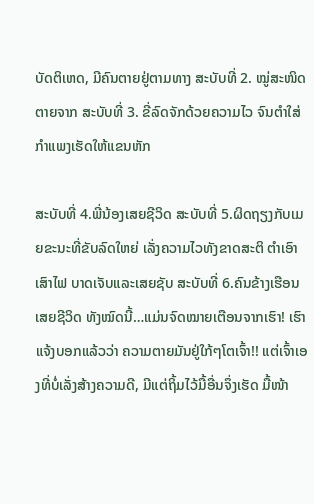ບັດຕິເຫດ, ມີຄົນຕາຍຢູ່ຕາມທາງ ສະບັບທີ່ 2. ໝູ່ສະໜິດຕາຍຈາກ ສະບັບທີ່ 3. ຂີ່ລົດຈັກດ້ວຍຄວາມໄວ ຈົນຕຳໃສ່ກຳແພງເຮັດໃຫ້ແຂນຫັກ

ສະບັບທີ່ 4.ພີ່ນ້ອງເສຍຊີວິດ ສະບັບທີ່ 5.ຜິດຖຽງກັບເມຍຂະນະທີ່ຂັບລົດໃຫຍ່ ເລັ່ງຄວາມໄວທັງຂາດສະຕິ ຕຳເອົາເສົາໄຟ ບາດເຈັບແລະເສຍຊັບ ສະບັບທີ່ 6.ຄົນຂ້າງເຮືອນເສຍຊີວິດ ທັງໝົດນີ້…ແມ່ນຈົດໝາຍເຕືອນຈາກເຮົາ! ເຮົາແຈ້ງບອກແລ້ວວ່າ ຄວາມຕາຍມັນຢູ່ໃກ້ໆໂຕເຈົ້າ!! ແຕ່ເຈົ້າເອງທີ່ບໍ່ເລັ່ງສ້າງຄວາມດີ, ມີແຕ່ຖິ້ມໄວ້ມື້ອື່ນຈຶ່ງເຮັດ ມື້ໜ້າ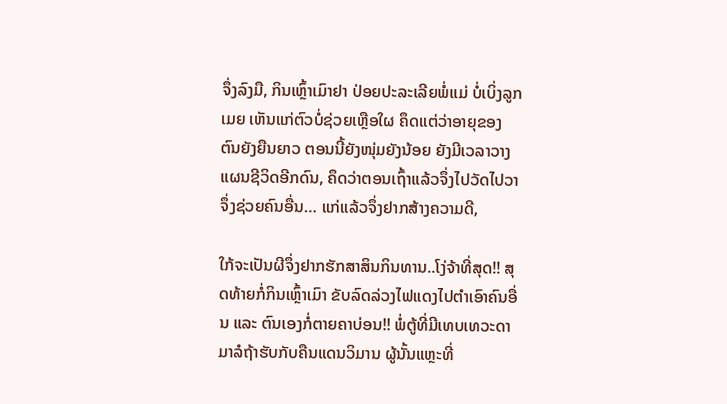ຈຶ່ງລົງມື, ກິນເຫຼົ້າເມົາຢາ ປ່ອຍປະລະເລີຍພໍ່ແມ່ ບໍ່ເບິ່ງລູກເມຍ ເຫັນແກ່ຕົວບໍ່ຊ່ວຍເຫຼືອໃຜ ຄຶດແຕ່ວ່າອາຍຸຂອງຕົນຍັງຍືນຍາວ ຕອນນີ້ຍັງໜຸ່ມຍັງນ້ອຍ ຍັງມີເວລາວາງແຜນຊີວິດອີກດົນ, ຄຶດວ່າຕອນເຖົ້າແລ້ວຈຶ່ງໄປວັດໄປວາ ຈຶ່ງຊ່ວຍຄົນອື່ນ… ແກ່ແລ້ວຈຶ່ງຢາກສ້າງຄວາມດີ,

ໃກ້ຈະເປັນຜີຈຶ່ງຢາກຮັກສາສິນກິນທານ..ໂງ່ຈ້າທີ່ສຸດ!! ສຸດທ້າຍກໍ່ກິນເຫຼົ້າເມົາ ຂັບລົດລ່ວງໄຟແດງໄປຕຳເອົາຄົນອື່ນ ແລະ ຕົນເອງກໍ່ຕາຍຄາບ່ອນ!! ພໍ່ຕູ້ທີ່ມີເທບເທວະດາມາລໍຖ້າຮັບກັບຄືນແດນວິມານ ຜູ້ນັ້ນແຫຼະທີ່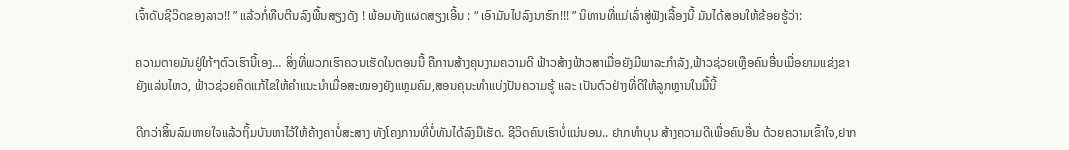ເຈົ້າດັບຊີວິດຂອງລາວ!! ” ແລ້ວກໍ່ທືບຕີນລົງພື້ນສຽງດັງ ! ພ້ອມທັງແຜດສຽງເອີ້ນ : “ ເອົາມັນໄປລົງນາຮົກ!!! ” ນິທານທີ່ແມ່ເລົ່າສູ່ຟັງເລື້ອງນີ້ ມັນໄດ້ສອນໃຫ້ຂ້ອຍຮູ້ວ່າ:

ຄວາມຕາຍມັນຢູ່ໃກ້ໆຕົວເຮົານີ້ເອງ… ສິ່ງທີ່ພວກເຮົາຄວນເຮັດໃນຕອນນີ້ ຄືການສ້າງຄຸນງາມຄວາມດີ ຟ້າວສ້າງຟ້າວສາເມື່ອຍັງມີພາລະກຳລັງ,ຟ້າວຊ່ວຍເຫຼືອຄົນອື່ນເມື່ອຍາມແຂ່ງຂາຍັງແລ່ນໄຫວ, ຟ້າວຊ່ວຍຄຶດແກ້ໄຂໃຫ້ຄຳແນະນຳເມື່ອສະໝອງຍັງແຫຼມຄົມ,ສອນຄຸນະທຳແບ່ງປັນຄວາມຮູ້ ແລະ ເປັນຕົວຢ່າງທີ່ດີໃຫ້ລູກຫຼານໃນມື້ນີ້

ດີກວ່າສິ້ນລົມຫາຍໃຈແລ້ວຖິ້ມບັນຫາໄວ້ໃຫ້ຄ້າງຄາບໍ່ສະສາງ ທັງໂຄງການທີ່ບໍ່ທັນໄດ້ລົງມືເຮັດ. ຊີວິດຄົນເຮົາບໍ່ແນ່ນອນ.. ຢາກທຳບຸນ ສ້າງຄວາມດີເພື່ອຄົນອື່ນ ດ້ວຍຄວາມເຂົ້າໃຈ,ຢາກ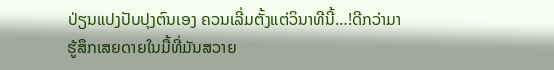ປ່ຽນແປງປັບປຸງຕົນເອງ ຄວນເລີ່ມຕັ້ງແຕ່ວິນາທີນີ້…!ດີກວ່າມາຮູ້ສຶກເສຍດາຍໃນມື້ທີ່ມັນສວາຍ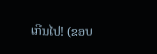ເກີນໄປ! (ຂອບ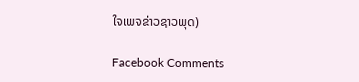ໃຈເພຈຂ່າວຊາວພຸດ)

Facebook Comments